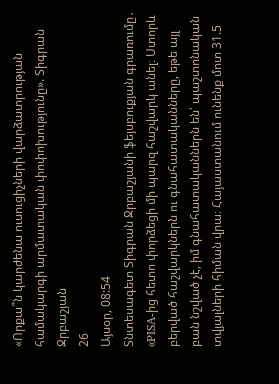«Որքա՞ն կարժենա ուսուցիչների վարձատրության համակարգի արմատական փոփոխությունը». Տիգրան Ջրբաշյան
26
Այսօր, 08:54
Տնտեսագետ Տիգրան Ջրբաշյանի ֆեյսբուքյան գրառումը․ «PISA-ից հետո փորձեցի մի պարզ հաշվարկ անել։ Ստորև բերված հաշվարկներն ու գնահատականները, եթե այլ բան նշված չէ, իմ գնահատականներն են՝ պաշտոնական տվյալների հիման վրա։ Հայաստանում ունենք մոտ 31.5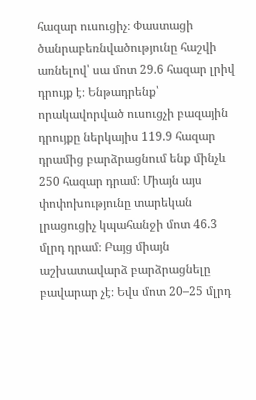հազար ուսուցիչ։ Փաստացի ծանրաբեռնվածությունը հաշվի առնելով՝ սա մոտ 29.6 հազար լրիվ դրույք է։ Ենթադրենք՝ որակավորված ուսուցչի բազային դրույքը ներկայիս 119.9 հազար դրամից բարձրացնում ենք մինչև 250 հազար դրամ։ Միայն այս փոփոխությունը տարեկան լրացուցիչ կպահանջի մոտ 46.3 մլրդ դրամ։ Բայց միայն աշխատավարձ բարձրացնելը բավարար չէ։ Եվս մոտ 20–25 մլրդ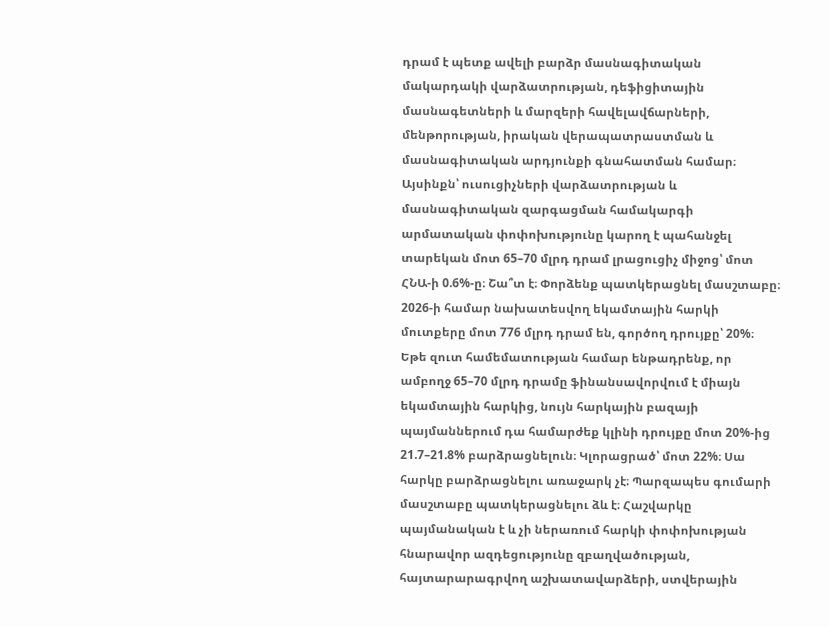դրամ է պետք ավելի բարձր մասնագիտական մակարդակի վարձատրության, դեֆիցիտային մասնագետների և մարզերի հավելավճարների, մենթորության, իրական վերապատրաստման և մասնագիտական արդյունքի գնահատման համար։ Այսինքն՝ ուսուցիչների վարձատրության և մասնագիտական զարգացման համակարգի արմատական փոփոխությունը կարող է պահանջել տարեկան մոտ 65–70 մլրդ դրամ լրացուցիչ միջոց՝ մոտ ՀՆԱ-ի 0.6%-ը։ Շա՞տ է։ Փորձենք պատկերացնել մասշտաբը։ 2026-ի համար նախատեսվող եկամտային հարկի մուտքերը մոտ 776 մլրդ դրամ են, գործող դրույքը՝ 20%։ Եթե զուտ համեմատության համար ենթադրենք, որ ամբողջ 65–70 մլրդ դրամը ֆինանսավորվում է միայն եկամտային հարկից, նույն հարկային բազայի պայմաններում դա համարժեք կլինի դրույքը մոտ 20%-ից 21.7–21.8% բարձրացնելուն։ Կլորացրած՝ մոտ 22%։ Սա հարկը բարձրացնելու առաջարկ չէ։ Պարզապես գումարի մասշտաբը պատկերացնելու ձև է։ Հաշվարկը պայմանական է և չի ներառում հարկի փոփոխության հնարավոր ազդեցությունը զբաղվածության, հայտարարագրվող աշխատավարձերի, ստվերային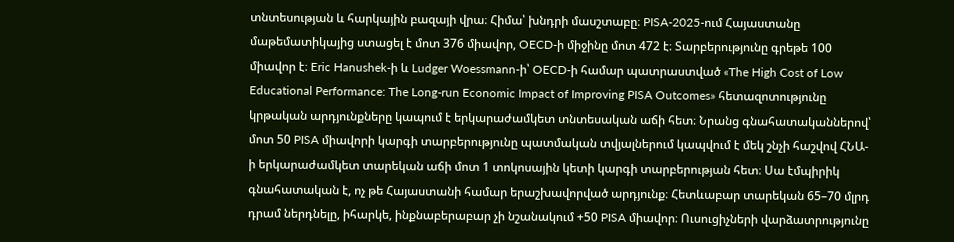տնտեսության և հարկային բազայի վրա։ Հիմա՝ խնդրի մասշտաբը։ PISA-2025-ում Հայաստանը մաթեմատիկայից ստացել է մոտ 376 միավոր, OECD-ի միջինը մոտ 472 է։ Տարբերությունը գրեթե 100 միավոր է։ Eric Hanushek-ի և Ludger Woessmann-ի՝ OECD-ի համար պատրաստված «The High Cost of Low Educational Performance: The Long-run Economic Impact of Improving PISA Outcomes» հետազոտությունը կրթական արդյունքները կապում է երկարաժամկետ տնտեսական աճի հետ։ Նրանց գնահատականներով՝ մոտ 50 PISA միավորի կարգի տարբերությունը պատմական տվյալներում կապվում է մեկ շնչի հաշվով ՀՆԱ-ի երկարաժամկետ տարեկան աճի մոտ 1 տոկոսային կետի կարգի տարբերության հետ։ Սա էմպիրիկ գնահատական է, ոչ թե Հայաստանի համար երաշխավորված արդյունք։ Հետևաբար տարեկան 65–70 մլրդ դրամ ներդնելը, իհարկե, ինքնաբերաբար չի նշանակում +50 PISA միավոր։ Ուսուցիչների վարձատրությունը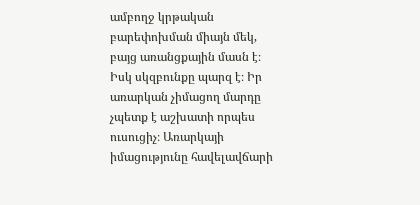ամբողջ կրթական բարեփոխման միայն մեկ, բայց առանցքային մասն է։ Իսկ սկզբունքը պարզ է։ Իր առարկան չիմացող մարդը չպետք է աշխատի որպես ուսուցիչ։ Առարկայի իմացությունը հավելավճարի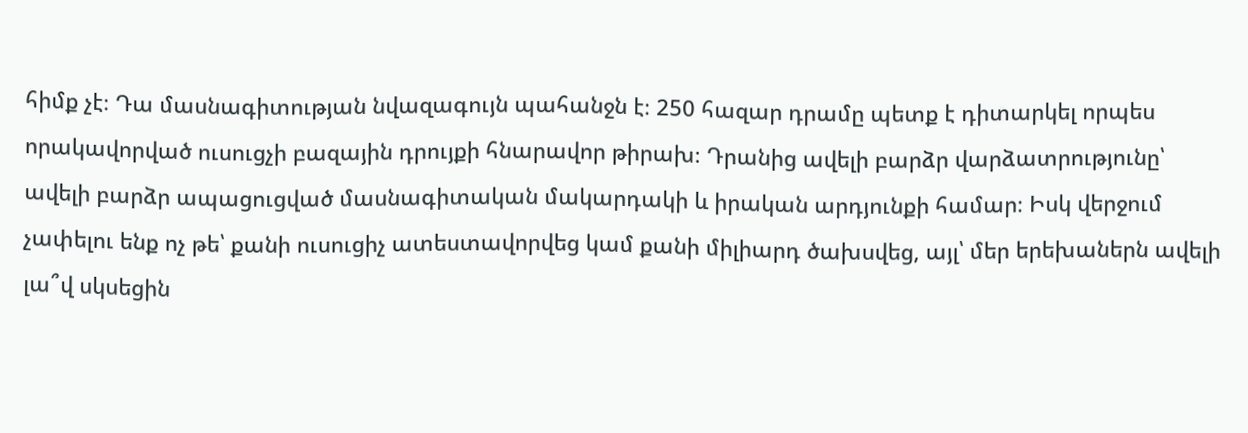հիմք չէ։ Դա մասնագիտության նվազագույն պահանջն է։ 250 հազար դրամը պետք է դիտարկել որպես որակավորված ուսուցչի բազային դրույքի հնարավոր թիրախ։ Դրանից ավելի բարձր վարձատրությունը՝ ավելի բարձր ապացուցված մասնագիտական մակարդակի և իրական արդյունքի համար։ Իսկ վերջում չափելու ենք ոչ թե՝ քանի ուսուցիչ ատեստավորվեց կամ քանի միլիարդ ծախսվեց, այլ՝ մեր երեխաներն ավելի լա՞վ սկսեցին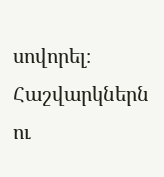սովորել։ Հաշվարկներն ու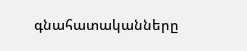գնահատականները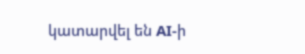կատարվել են AI-ի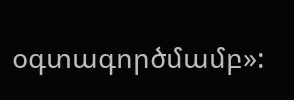օգտագործմամբ»: